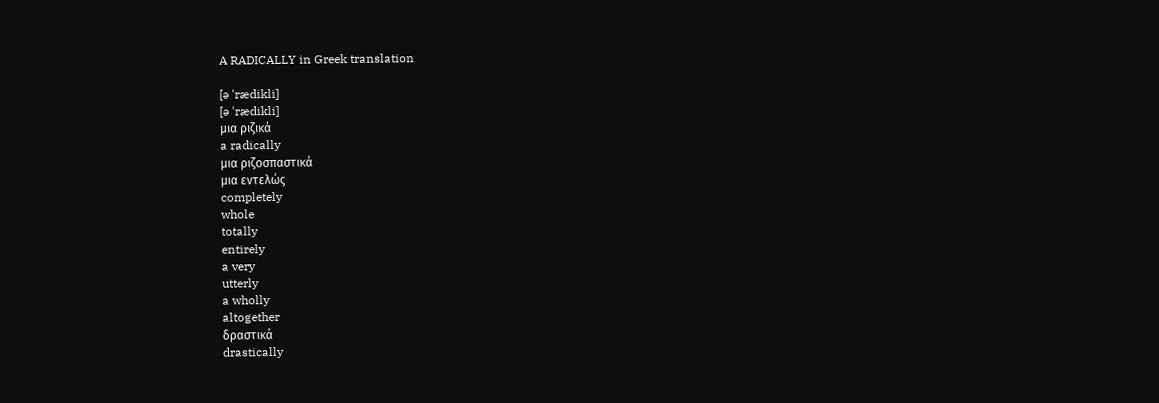A RADICALLY in Greek translation

[ə 'rædikli]
[ə 'rædikli]
μια ριζικά
a radically
μια ριζοσπαστικά
μια εντελώς
completely
whole
totally
entirely
a very
utterly
a wholly
altogether
δραστικά
drastically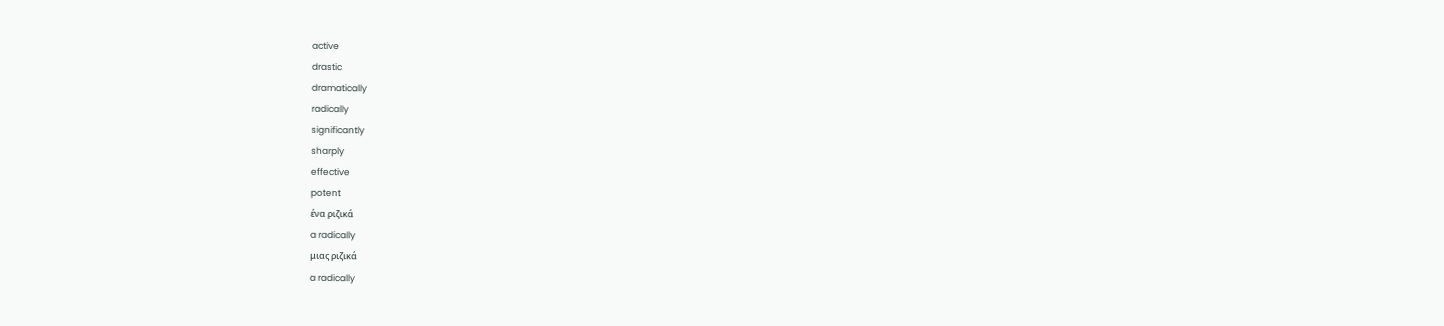active
drastic
dramatically
radically
significantly
sharply
effective
potent
ένα ριζικά
a radically
μιας ριζικά
a radically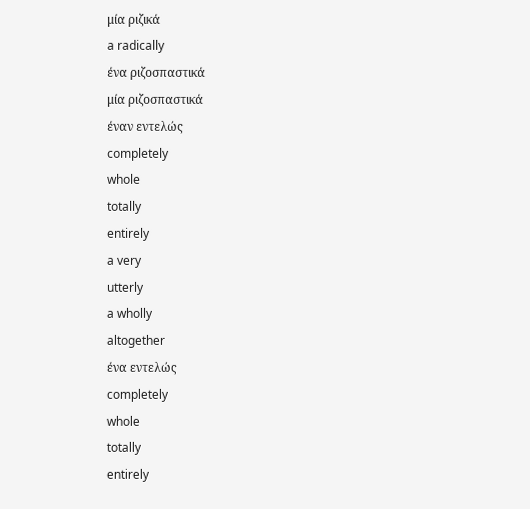μία ριζικά
a radically
ένα ριζοσπαστικά
μία ριζοσπαστικά
έναν εντελώς
completely
whole
totally
entirely
a very
utterly
a wholly
altogether
ένα εντελώς
completely
whole
totally
entirely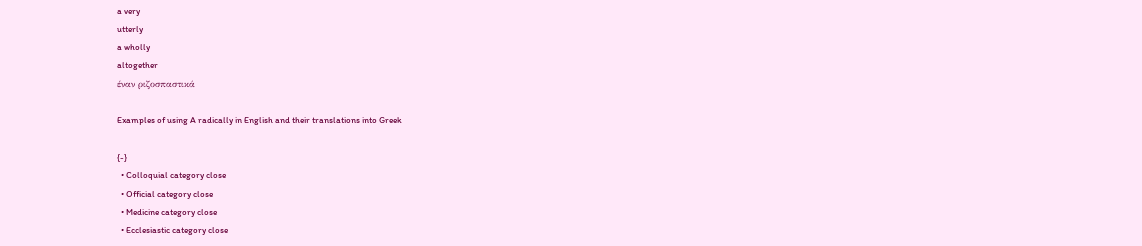a very
utterly
a wholly
altogether
έναν ριζοσπαστικά

Examples of using A radically in English and their translations into Greek

{-}
  • Colloquial category close
  • Official category close
  • Medicine category close
  • Ecclesiastic category close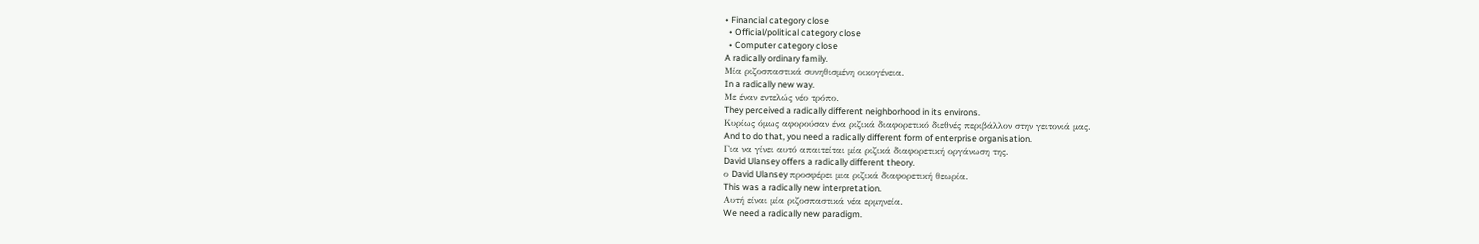• Financial category close
  • Official/political category close
  • Computer category close
A radically ordinary family.
Μία ριζοσπαστικά συνηθισμένη οικογένεια.
In a radically new way.
Με έναν εντελώς νέο τρόπο.
They perceived a radically different neighborhood in its environs.
Κυρίως όμως αφορούσαν ένα ριζικά διαφορετικό διεθνές περιβάλλον στην γειτονιά μας.
And to do that, you need a radically different form of enterprise organisation.
Για να γίνει αυτό απαιτείται μία ριζικά διαφορετική οργάνωση της.
David Ulansey offers a radically different theory.
ο David Ulansey προσφέρει μια ριζικά διαφορετική θεωρία.
This was a radically new interpretation.
Αυτή είναι μία ριζοσπαστικά νέα ερμηνεία.
We need a radically new paradigm.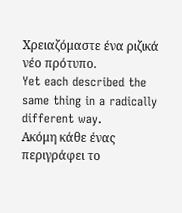Χρειαζόμαστε ένα ριζικά νέο πρότυπο.
Yet each described the same thing in a radically different way.
Ακόμη κάθε ένας περιγράφει το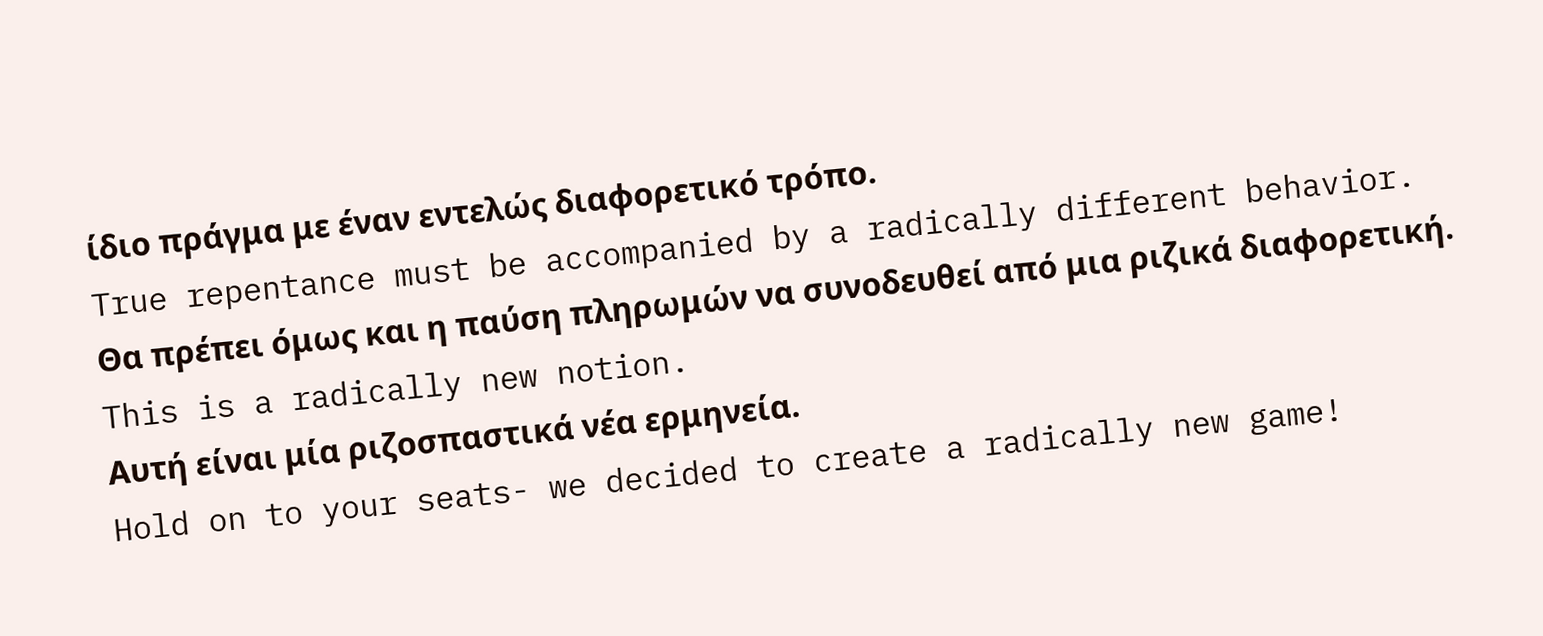ίδιο πράγμα με έναν εντελώς διαφορετικό τρόπο.
True repentance must be accompanied by a radically different behavior.
Θα πρέπει όμως και η παύση πληρωμών να συνοδευθεί από μια ριζικά διαφορετική.
This is a radically new notion.
Αυτή είναι μία ριζοσπαστικά νέα ερμηνεία.
Hold on to your seats- we decided to create a radically new game!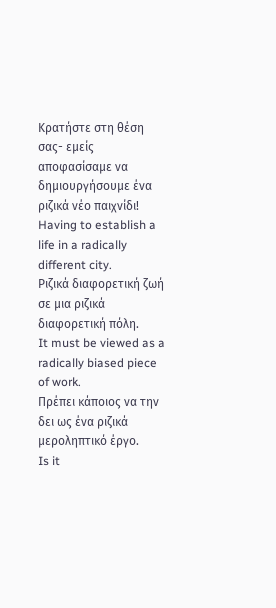Κρατήστε στη θέση σας- εμείς αποφασίσαμε να δημιουργήσουμε ένα ριζικά νέο παιχνίδι!
Having to establish a life in a radically different city.
Ριζικά διαφορετική ζωή σε μια ριζικά διαφορετική πόλη.
It must be viewed as a radically biased piece of work.
Πρέπει κάποιος να την δει ως ένα ριζικά μεροληπτικό έργο.
Is it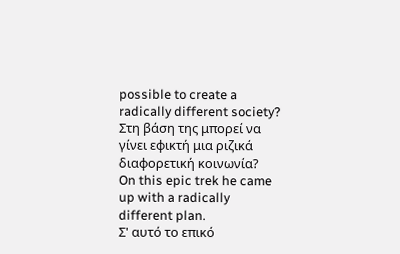possible to create a radically different society?
Στη βάση της μπορεί να γίνει εφικτή μια ριζικά διαφορετική κοινωνία?
On this epic trek he came up with a radically different plan.
Σ' αυτό το επικό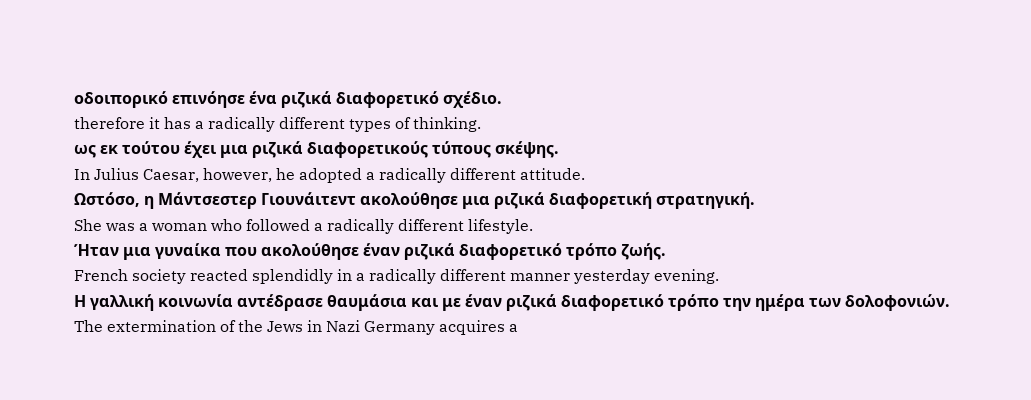οδοιπορικό επινόησε ένα ριζικά διαφορετικό σχέδιο.
therefore it has a radically different types of thinking.
ως εκ τούτου έχει μια ριζικά διαφορετικούς τύπους σκέψης.
In Julius Caesar, however, he adopted a radically different attitude.
Ωστόσο, η Mάντσεστερ Γιουνάιτεντ ακολούθησε μια ριζικά διαφορετική στρατηγική.
She was a woman who followed a radically different lifestyle.
Ήταν μια γυναίκα που ακολούθησε έναν ριζικά διαφορετικό τρόπο ζωής.
French society reacted splendidly in a radically different manner yesterday evening.
Η γαλλική κοινωνία αντέδρασε θαυμάσια και με έναν ριζικά διαφορετικό τρόπο την ημέρα των δολοφονιών.
The extermination of the Jews in Nazi Germany acquires a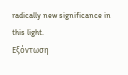radically new significance in this light.
Εξόντωση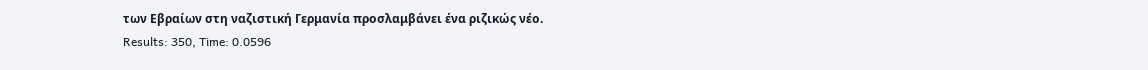των Εβραίων στη ναζιστική Γερμανία προσλαμβάνει ένα ριζικώς νέο.
Results: 350, Time: 0.0596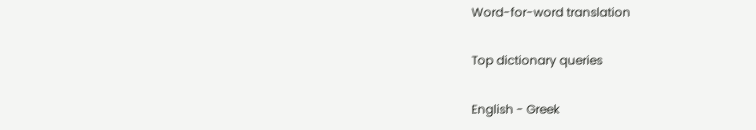Word-for-word translation

Top dictionary queries

English - Greek